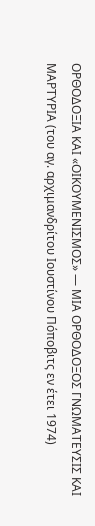ΟΡΘΟΔΟΞΙΑ ΚΑΙ «ΟΙΚΟΥΜΕΝΙΣΜΟΣ» — ΜΙΑ ΟΡΘΟΔΟΞΟΣ ΓΝΩΜΑΤΕΥΣΙΣ ΚΑΙ ΜΑΡΤΥΡΙΑ (του αγ. αρχιμανδρίτου Ιουστίνου Πόποβιτς εν έτει 1974)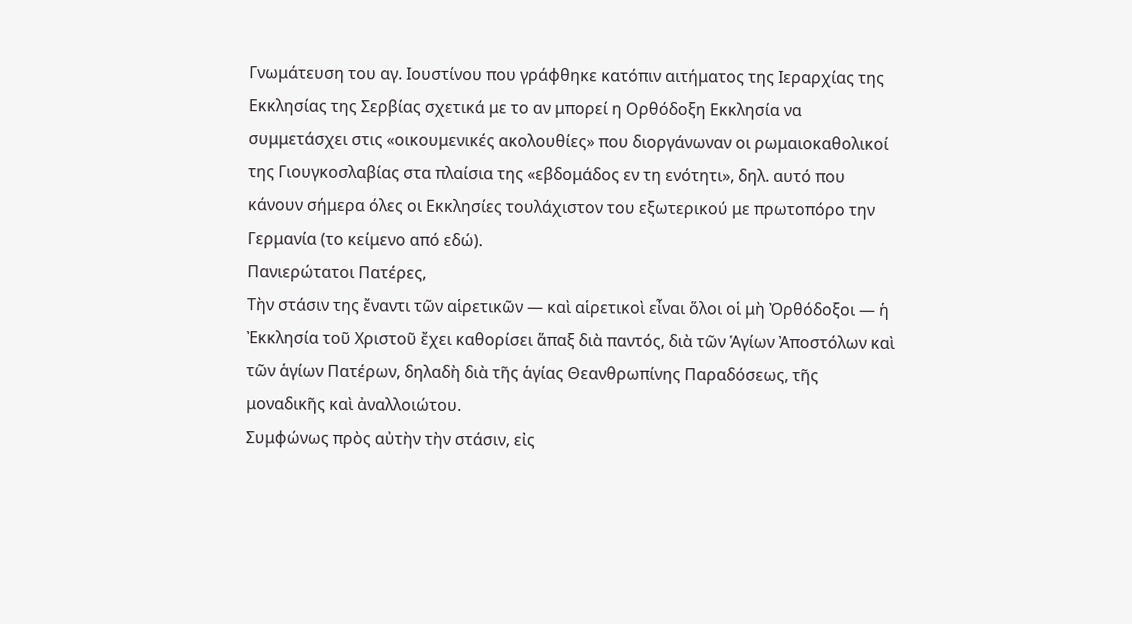Γνωμάτευση του αγ. Ιουστίνου που γράφθηκε κατόπιν αιτήματος της Ιεραρχίας της Εκκλησίας της Σερβίας σχετικά με το αν μπορεί η Ορθόδοξη Εκκλησία να συμμετάσχει στις «οικουμενικές ακολουθίες» που διοργάνωναν οι ρωμαιοκαθολικοί της Γιουγκοσλαβίας στα πλαίσια της «εβδομάδος εν τη ενότητι», δηλ. αυτό που κάνουν σήμερα όλες οι Εκκλησίες τουλάχιστον του εξωτερικού με πρωτοπόρο την Γερμανία (το κείμενο από εδώ).
Πανιερώτατοι Πατέρες,
Τὴν στάσιν της ἔναντι τῶν αἱρετικῶν — καὶ αἱρετικοὶ εἶναι ὅλοι οἱ μὴ Ὀρθόδοξοι — ἡ Ἐκκλησία τοῦ Χριστοῦ ἔχει καθορίσει ἅπαξ διὰ παντός, διὰ τῶν Ἁγίων Ἀποστόλων καὶ τῶν ἁγίων Πατέρων, δηλαδὴ διὰ τῆς ἁγίας Θεανθρωπίνης Παραδόσεως, τῆς μοναδικῆς καὶ ἀναλλοιώτου.
Συμφώνως πρὸς αὐτὴν τὴν στάσιν, εἰς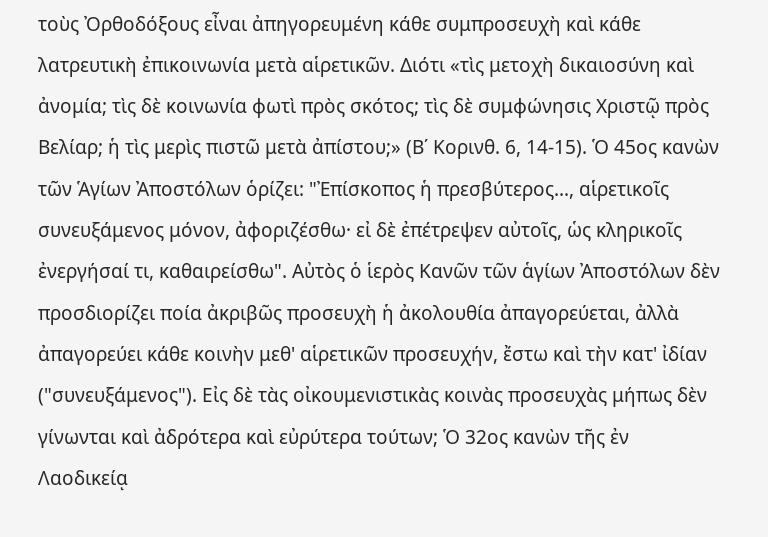τοὺς Ὀρθοδόξους εἶναι ἀπηγορευμένη κάθε συμπροσευχὴ καὶ κάθε λατρευτικὴ ἐπικοινωνία μετὰ αἱρετικῶν. Διότι «τὶς μετοχὴ δικαιοσύνη καὶ ἀνομία; τὶς δὲ κοινωνία φωτὶ πρὸς σκότος; τὶς δὲ συμφώνησις Χριστῷ πρὸς Βελίαρ; ἡ τὶς μερὶς πιστῶ μετὰ ἀπίστου;» (Β΄ Κορινθ. 6, 14-15). Ὁ 45ος κανὼν τῶν Ἁγίων Ἀποστόλων ὁρίζει: "Ἐπίσκοπος ἡ πρεσβύτερος..., αἱρετικοῖς συνευξάμενος μόνον, ἀφοριζέσθω· εἰ δὲ ἐπέτρεψεν αὐτοῖς, ὡς κληρικοῖς ἐνεργήσαί τι, καθαιρείσθω". Αὐτὸς ὁ ἱερὸς Κανῶν τῶν ἁγίων Ἀποστόλων δὲν προσδιορίζει ποία ἀκριβῶς προσευχὴ ἡ ἀκολουθία ἀπαγορεύεται, ἀλλὰ ἀπαγορεύει κάθε κοινὴν μεθ' αἱρετικῶν προσευχήν, ἔστω καὶ τὴν κατ' ἰδίαν ("συνευξάμενος"). Εἰς δὲ τὰς οἰκουμενιστικὰς κοινὰς προσευχὰς μήπως δὲν γίνωνται καὶ ἀδρότερα καὶ εὐρύτερα τούτων; Ὁ 32ος κανὼν τῆς ἐν Λαοδικείᾳ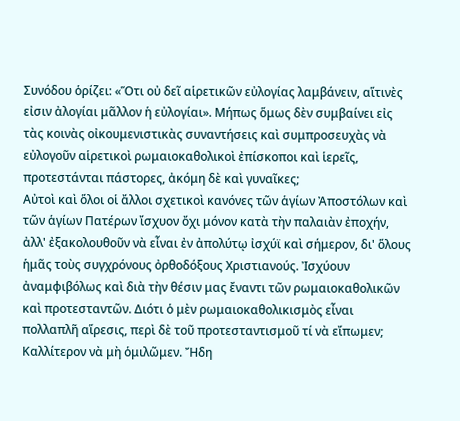Συνόδου ὁρίζει: «Ὅτι οὐ δεῖ αἱρετικῶν εὐλογίας λαμβάνειν, αἵτινὲς εἰσιν ἀλογίαι μᾶλλον ἡ εὐλογίαι». Μήπως ὅμως δὲν συμβαίνει εἰς τὰς κοινὰς οἰκουμενιστικὰς συναντήσεις καὶ συμπροσευχὰς νὰ εὐλογοῦν αἱρετικοὶ ρωμαιοκαθολικοὶ ἐπίσκοποι καὶ ἱερεῖς, προτεστάνται πάστορες, ἀκόμη δὲ καὶ γυναῖκες;
Αὐτοὶ καὶ ὅλοι οἱ ἄλλοι σχετικοὶ κανόνες τῶν ἁγίων Ἀποστόλων καὶ τῶν ἁγίων Πατέρων ἴσχυον ὄχι μόνον κατὰ τὴν παλαιὰν ἐποχήν, ἀλλ' ἐξακολουθοῦν νὰ εἶναι ἐν ἀπολύτῳ ἰσχύϊ καὶ σήμερον, δι' ὅλους ἡμᾶς τοὺς συγχρόνους ὀρθοδόξους Χριστιανούς. Ἰσχύουν ἀναμφιβόλως καὶ διὰ τὴν θέσιν μας ἔναντι τῶν ρωμαιοκαθολικῶν καὶ προτεσταντῶν. Διότι ὁ μὲν ρωμαιοκαθολικισμὸς εἶναι πολλαπλῆ αἵρεσις, περὶ δὲ τοῦ προτεσταντισμοῦ τί νὰ εἴπωμεν; Καλλίτερον νὰ μὴ ὁμιλῶμεν. Ἤδη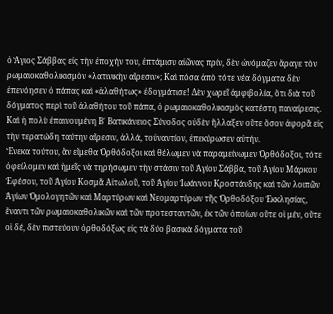ὁ Ἅγιος Σάββας εἰς τὴν ἐποχήν του, ἐπτάμισυ αἰῶνας πρίν, δὲν ὠνόμαζεν ἄραγε τὸν ρωμαιοκαθολικισμὸν «λατινικὴν αἵρεσιν»; Καὶ πόσα ἀπὸ τότε νέα δόγματα δὲν ἐπενόησεν ὁ πάπας καὶ «ἀλαθήτως» ἐδογμάτισε! Δὲν χωρεῖ ἀμφιβολία, ὅτι διὰ τοῦ δόγματος περὶ τοῦ ἀλαθήτου τοῦ πάπα, ὁ ρωμαιοκαθολικισμὸς κατέστη παναίρεσις.
Καὶ ἡ πολὺ ἐπαινουμένη Β΄ Βατικάνειος Σύνοδος οὐδὲν ἤλλαξεν οὔτε ὅσον ἀφορᾶ εἰς τὴν τερατώδη ταύτην αἵρεσιν, ἀλλά, τοὐναντίον, ἐπεκύρωσεν αὐτήν.
Ἕνεκα τούτου, ἂν εἴμεθα Ὀρθόδοξοι καὶ θέλωμεν νὰ παραμείνωμεν Ὀρθόδοξοι, τότε ὀφείλομεν καὶ ἡμεῖς νὰ τηρήσωμεν τὴν στάσιν τοῦ Ἁγίου Σάββα, τοῦ Ἁγίου Μάρκου Ἐφέσου, τοῦ Ἁγίου Κοσμᾶ Αἰτωλοῦ, τοῦ Ἁγίου Ἰωάννου Κροστάνδης καὶ τῶν λοιπῶν Ἁγίων Ὁμολογητῶν καὶ Μαρτύρων καὶ Νεομαρτύρων τῆς Ὀρθοδόξου Ἐκκλησίας, ἔναντι τῶν ρωμαιοκαθολικῶν καὶ τῶν προτεσταντῶν, ἐκ τῶν ὁποίων οὔτε οἱ μέν, οὔτε οἱ δέ, δὲν πιστεύουν ὀρθοδόξως εἰς τὰ δύο βασικὰ δόγματα τοῦ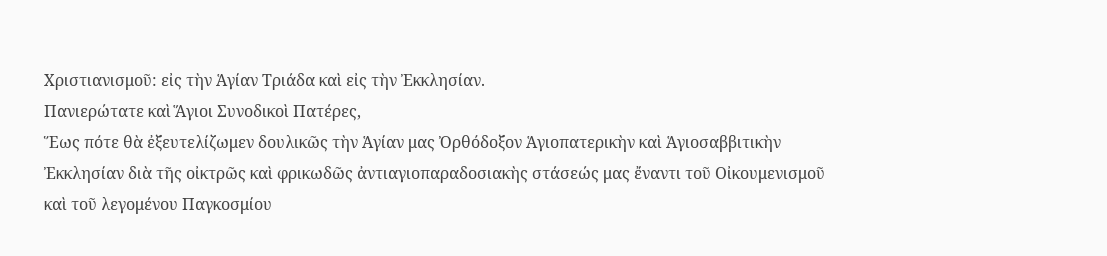Χριστιανισμοῦ: εἰς τὴν Ἁγίαν Τριάδα καὶ εἰς τὴν Ἐκκλησίαν.
Πανιερώτατε καὶ Ἅγιοι Συνοδικοὶ Πατέρες,
Ἕως πότε θὰ ἐξευτελίζωμεν δουλικῶς τὴν Ἁγίαν μας Ὀρθόδοξον Ἁγιοπατερικὴν καὶ Ἁγιοσαββιτικὴν Ἐκκλησίαν διὰ τῆς οἰκτρῶς καὶ φρικωδῶς ἀντιαγιοπαραδοσιακὴς στάσεώς μας ἔναντι τοῦ Οἰκουμενισμοῦ καὶ τοῦ λεγομένου Παγκοσμίου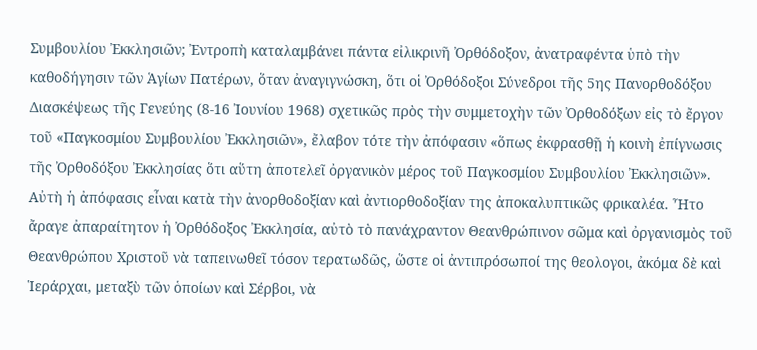Συμβουλίου Ἐκκλησιῶν; Ἐντροπὴ καταλαμβάνει πάντα εἰλικρινῆ Ὀρθόδοξον, ἀνατραφέντα ὑπὸ τὴν καθοδήγησιν τῶν Ἁγίων Πατέρων, ὅταν ἀναγιγνώσκη, ὅτι οἱ Ὀρθόδοξοι Σύνεδροι τῆς 5ης Πανορθοδόξου Διασκέψεως τῆς Γενεύης (8-16 Ἰουνίου 1968) σχετικῶς πρὸς τὴν συμμετοχὴν τῶν Ὀρθοδόξων εἰς τὸ ἔργον τοῦ «Παγκοσμίου Συμβουλίου Ἐκκλησιῶν», ἔλαβον τότε τὴν ἀπόφασιν «ὅπως ἐκφρασθῇ ἡ κοινὴ ἐπίγνωσις τῆς Ὀρθοδόξου Ἐκκλησίας ὅτι αὕτη ἀποτελεῖ ὀργανικὸν μέρος τοῦ Παγκοσμίου Συμβουλίου Ἐκκλησιῶν».
Αὐτὴ ἡ ἀπόφασις εἶναι κατὰ τὴν ἀνορθοδοξίαν καὶ ἀντιορθοδοξίαν της ἀποκαλυπτικῶς φρικαλέα. Ἦτο ἄραγε ἀπαραίτητον ἡ Ὀρθόδοξος Ἐκκλησία, αὐτὸ τὸ πανάχραντον Θεανθρώπινον σῶμα καὶ ὀργανισμὸς τοῦ Θεανθρώπου Χριστοῦ νὰ ταπεινωθεῖ τόσον τερατωδῶς, ὥστε οἱ ἀντιπρόσωποί της θεολογοι, ἀκόμα δὲ καὶ Ἱεράρχαι, μεταξὺ τῶν ὁποίων καὶ Σέρβοι, νὰ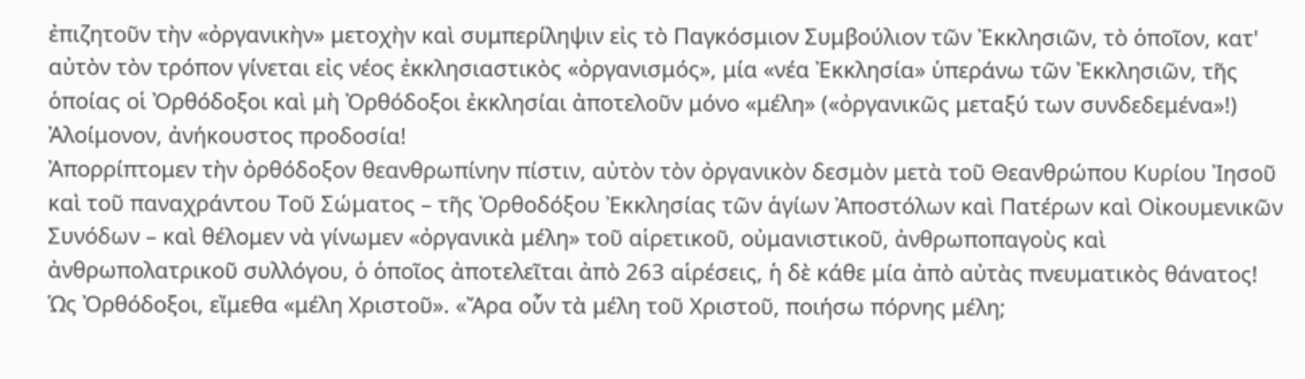ἐπιζητοῦν τὴν «ὀργανικὴν» μετοχὴν καὶ συμπερίληψιν εἰς τὸ Παγκόσμιον Συμβούλιον τῶν Ἐκκλησιῶν, τὸ ὁποῖον, κατ' αὐτὸν τὸν τρόπον γίνεται εἰς νέος ἐκκλησιαστικὸς «ὀργανισμός», μία «νέα Ἐκκλησία» ὑπεράνω τῶν Ἐκκλησιῶν, τῆς ὁποίας οἱ Ὀρθόδοξοι καὶ μὴ Ὀρθόδοξοι ἐκκλησίαι ἀποτελοῦν μόνο «μέλη» («ὀργανικῶς μεταξύ των συνδεδεμένα»!) Ἀλοίμονον, ἀνήκουστος προδοσία!
Ἀπορρίπτομεν τὴν ὀρθόδοξον θεανθρωπίνην πίστιν, αὐτὸν τὸν ὀργανικὸν δεσμὸν μετὰ τοῦ Θεανθρώπου Κυρίου Ἰησοῦ καὶ τοῦ παναχράντου Τοῦ Σώματος – τῆς Ὀρθοδόξου Ἐκκλησίας τῶν ἁγίων Ἀποστόλων καὶ Πατέρων καὶ Οἰκουμενικῶν Συνόδων – καὶ θέλομεν νὰ γίνωμεν «ὀργανικὰ μέλη» τοῦ αἱρετικοῦ, οὐμανιστικοῦ, ἀνθρωποπαγοὺς καὶ ἀνθρωπολατρικοῦ συλλόγου, ὁ ὁποῖος ἀποτελεῖται ἀπὸ 263 αἱρέσεις, ἡ δὲ κάθε μία ἀπὸ αὐτὰς πνευματικὸς θάνατος!
Ὡς Ὀρθόδοξοι, εἴμεθα «μέλη Χριστοῦ». «Ἄρα οὗν τὰ μέλη τοῦ Χριστοῦ, ποιήσω πόρνης μέλη;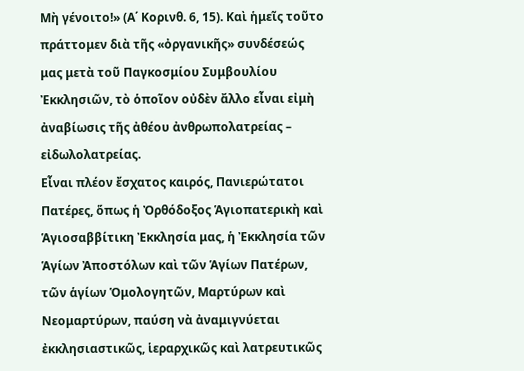Μὴ γένοιτο!» (Α΄ Κορινθ. 6, 15). Καὶ ἡμεῖς τοῦτο πράττομεν διὰ τῆς «ὀργανικῆς» συνδέσεώς μας μετὰ τοῦ Παγκοσμίου Συμβουλίου Ἐκκλησιῶν, τὸ ὁποῖον οὐδὲν ἄλλο εἶναι εἰμὴ ἀναβίωσις τῆς ἀθέου ἀνθρωπολατρείας – εἰδωλολατρείας.
Εἶναι πλέον ἔσχατος καιρός, Πανιερώτατοι Πατέρες, ὅπως ἡ Ὀρθόδοξος Ἁγιοπατερικὴ καὶ Ἁγιοσαββίτικη Ἐκκλησία μας, ἡ Ἐκκλησία τῶν Ἁγίων Ἀποστόλων καὶ τῶν Ἁγίων Πατέρων, τῶν ἁγίων Ὁμολογητῶν, Μαρτύρων καὶ Νεομαρτύρων, παύση νὰ ἀναμιγνύεται ἐκκλησιαστικῶς, ἱεραρχικῶς καὶ λατρευτικῶς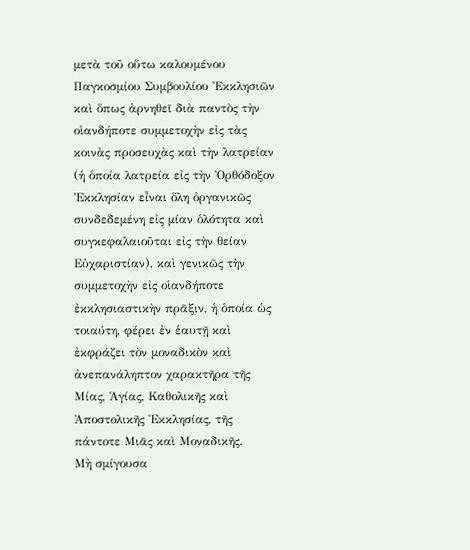μετὰ τοῦ οὕτω καλουμένου Παγκοσμίου Συμβουλίου Ἐκκλησιῶν καὶ ὅπως ἀρνηθεῖ διὰ παντὸς τὴν οἱανδήποτε συμμετοχὴν εἰς τὰς κοινὰς προσευχὰς καὶ τὴν λατρείαν (ἡ ὁποία λατρεία εἰς τὴν Ὀρθόδοξον Ἐκκλησίαν εἶναι ὅλη ὀργανικῶς συνδεδεμένη εἰς μίαν ὁλότητα καὶ συγκεφαλαιοῦται εἰς τὴν θείαν Εὐχαριστίαν), καὶ γενικῶς τὴν συμμετοχὴν εἰς οἱανδήποτε ἐκκλησιαστικὴν πρᾶξιν, ἡ ὁποία ὡς τοιαύτη, φέρει ἐν ἑαυτῇ καὶ ἐκφράζει τὸν μοναδικὸν καὶ ἀνεπανάληπτον χαρακτῆρα τῆς Μίας, Ἁγίας, Καθολικῆς καὶ Ἀποστολικῆς Ἐκκλησίας, τῆς πάντοτε Μιᾶς καὶ Μοναδικῆς.
Μὴ σμίγουσα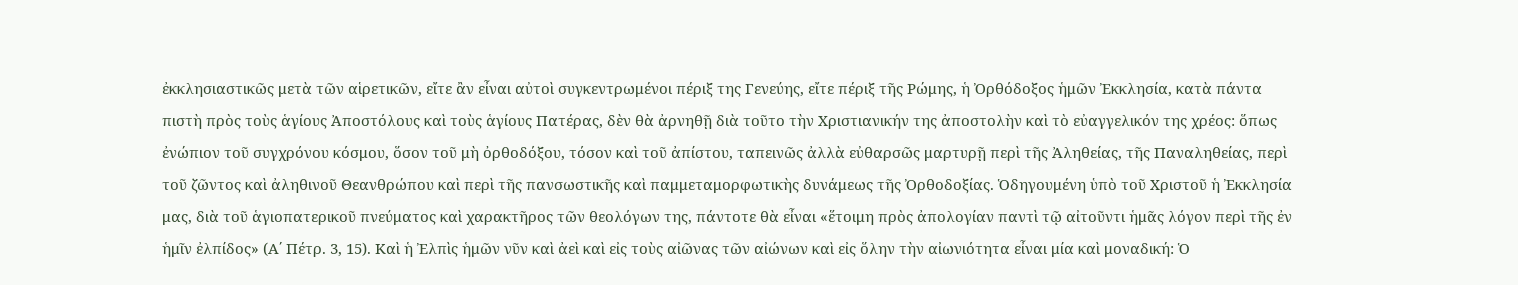ἐκκλησιαστικῶς μετὰ τῶν αἱρετικῶν, εἴτε ἂν εἶναι αὐτοὶ συγκεντρωμένοι πέριξ της Γενεύης, εἴτε πέριξ τῆς Ρώμης, ἡ Ὀρθόδοξος ἡμῶν Ἐκκλησία, κατὰ πάντα πιστὴ πρὸς τοὺς ἁγίους Ἀποστόλους καὶ τοὺς ἁγίους Πατέρας, δὲν θὰ ἀρνηθῇ διὰ τοῦτο τὴν Χριστιανικήν της ἀποστολὴν καὶ τὸ εὐαγγελικόν της χρέος: ὅπως ἐνώπιον τοῦ συγχρόνου κόσμου, ὅσον τοῦ μὴ ὀρθοδόξου, τόσον καὶ τοῦ ἀπίστου, ταπεινῶς ἀλλὰ εὐθαρσῶς μαρτυρῇ περὶ τῆς Ἀληθείας, τῆς Παναληθείας, περὶ τοῦ ζῶντος καὶ ἀληθινοῦ Θεανθρώπου καὶ περὶ τῆς πανσωστικῆς καὶ παμμεταμορφωτικὴς δυνάμεως τῆς Ὀρθοδοξίας. Ὁδηγουμένη ὑπὸ τοῦ Χριστοῦ ἡ Ἐκκλησία μας, διὰ τοῦ ἁγιοπατερικοῦ πνεύματος καὶ χαρακτῆρος τῶν θεολόγων της, πάντοτε θὰ εἶναι «ἕτοιμη πρὸς ἀπολογίαν παντὶ τῷ αἰτοῦντι ἡμᾶς λόγον περὶ τῆς ἐν ἡμῖν ἐλπίδος» (Α΄ Πέτρ. 3, 15). Καὶ ἡ Ἐλπὶς ἡμῶν νῦν καὶ ἀεὶ καὶ εἰς τοὺς αἰῶνας τῶν αἰώνων καὶ εἰς ὅλην τὴν αἰωνιότητα εἶναι μία καὶ μοναδική: Ὁ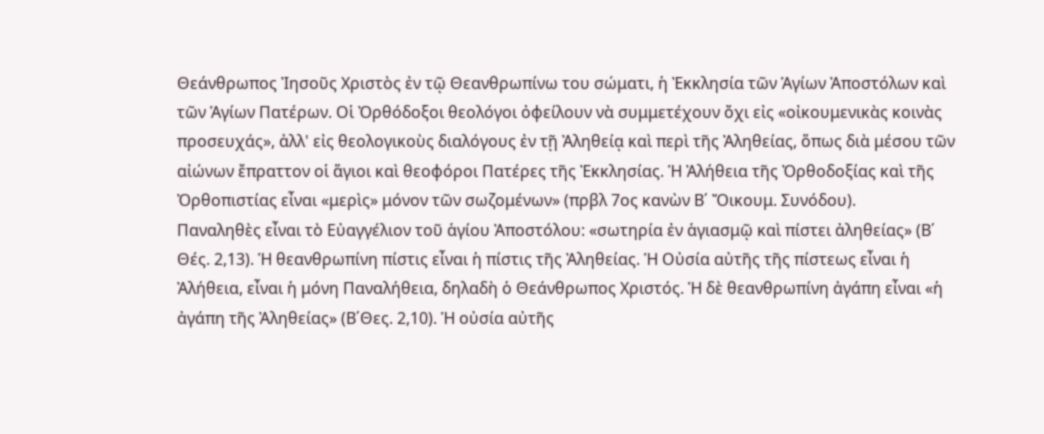Θεάνθρωπος Ἰησοῦς Χριστὸς ἐν τῷ Θεανθρωπίνω του σώματι, ἡ Ἐκκλησία τῶν Ἁγίων Ἀποστόλων καὶ τῶν Ἁγίων Πατέρων. Οἱ Ὀρθόδοξοι θεολόγοι ὀφείλουν νὰ συμμετέχουν ὄχι εἰς «οἰκουμενικὰς κοινὰς προσευχάς», ἀλλ' εἰς θεολογικοὺς διαλόγους ἐν τῇ Ἀληθείᾳ καὶ περὶ τῆς Ἀληθείας, ὅπως διὰ μέσου τῶν αἰώνων ἔπραττον οἱ ἅγιοι καὶ θεοφόροι Πατέρες τῆς Ἐκκλησίας. Ἡ Ἀλήθεια τῆς Ὀρθοδοξίας καὶ τῆς Ὀρθοπιστίας εἶναι «μερὶς» μόνον τῶν σωζομένων» (πρβλ 7ος κανὼν Β΄ Ὄικουμ. Συνόδου).
Παναληθὲς εἶναι τὸ Εὐαγγέλιον τοῦ ἁγίου Ἀποστόλου: «σωτηρία ἐν ἁγιασμῷ καὶ πίστει ἀληθείας» (Β΄ Θές. 2,13). Ἡ θεανθρωπίνη πίστις εἶναι ἡ πίστις τῆς Ἀληθείας. Ἡ Οὐσία αὐτῆς τῆς πίστεως εἶναι ἡ Ἀλήθεια, εἶναι ἡ μόνη Παναλήθεια, δηλαδὴ ὁ Θεάνθρωπος Χριστός. Ἡ δὲ θεανθρωπίνη ἀγάπη εἶναι «ἡ ἀγάπη τῆς Ἀληθείας» (Β΄Θες. 2,10). Ἡ οὐσία αὐτῆς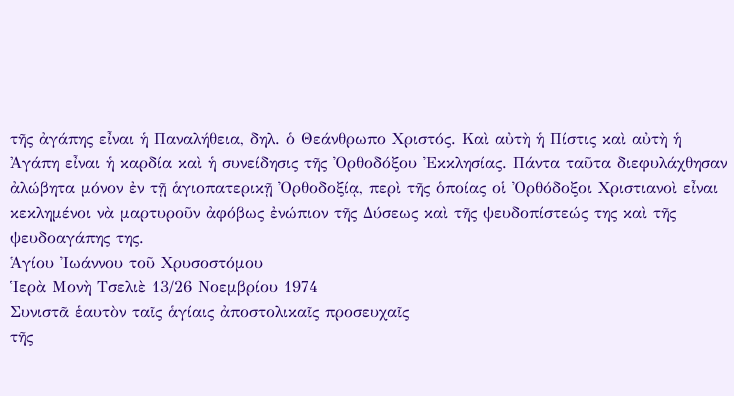τῆς ἀγάπης εἶναι ἡ Παναλήθεια, δηλ. ὁ Θεάνθρωπο Χριστός. Καὶ αὐτὴ ἡ Πίστις καὶ αὐτὴ ἡ Ἀγάπη εἶναι ἡ καρδία καὶ ἡ συνείδησις τῆς Ὀρθοδόξου Ἐκκλησίας. Πάντα ταῦτα διεφυλάχθησαν ἀλώβητα μόνον ἐν τῇ ἁγιοπατερικῇ Ὀρθοδοξίᾳ, περὶ τῆς ὁποίας οἱ Ὀρθόδοξοι Χριστιανοὶ εἶναι κεκλημένοι νὰ μαρτυροῦν ἀφόβως ἐνώπιον τῆς Δύσεως καὶ τῆς ψευδοπίστεώς της καὶ τῆς ψευδοαγάπης της.
Ἁγίου Ἰωάννου τοῦ Χρυσοστόμου
Ἱερὰ Μονὴ Τσελιὲ 13/26 Νοεμβρίου 1974
Συνιστᾶ ἑαυτὸν ταῖς ἁγίαις ἀποστολικαῖς προσευχαῖς
τῆς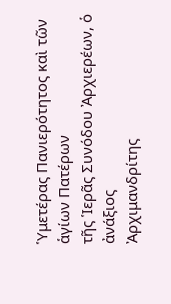Ὑμετέρας Πανιερότητος καὶ τῶν ἁγίων Πατέρων
τῆς Ἱερᾶς Συνόδου Ἀρχιερέων, ὁ ἀνάξιος
Ἀρχιμανδρίτης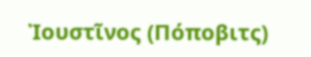Ἰουστῖνος (Πόποβιτς)